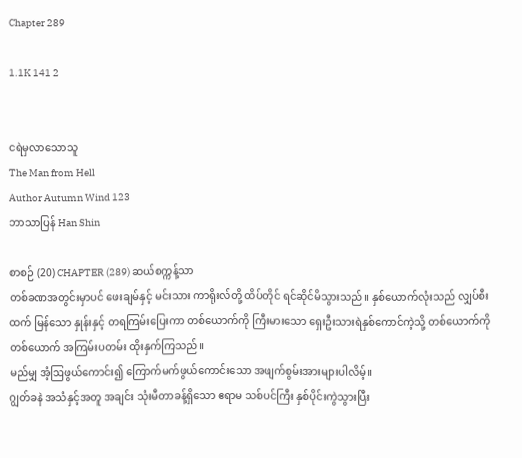Chapter 289

1.1K 141 2


ငရဲမှလာသောသူ
The Man from Hell
Author Autumn Wind 123
ဘာသာပြန် Han Shin

စာစဉ် (20) CHAPTER (289) ဆယ်စက္ကန့်သာ
တစ်ခဏအတွင်းမှာပင် ဖေးချမ်နှင့် မင်းသား ကာရိုးလ်တို့ ထိပ်တိုင် ရင်ဆိုင်မိသွားသည်။ နှစ်ယောက်လုံးသည် လျှပ်စီးထက် မြန်သော နှုန်းနှင့် တရကြမ်းပြေးကာ တစ်ယောက်ကို ကြီးမားသော ရှေးဦးသားရဲနှစ်ကောင်ကဲ့သို့ တစ်ယောက်ကိုတစ်ယောက် အကြမ်းပတမ်း ထိုးနှက်ကြသည်။
မည်မျှ အံ့ဩဖွယ်ကောင်း၍ ကြောက်မက်ဖွယ်ကောင်းသော အဖျက်စွမ်းအားများပါလိမ့်။
ဂျွတ်ခနဲ အသံနှင့်အတူ အချင်း သုံးမီတာခန့်ရှိသော ဧရာမ သစ်ပင်ကြီး နှစ်ပိုင်းကွဲသွားပြီး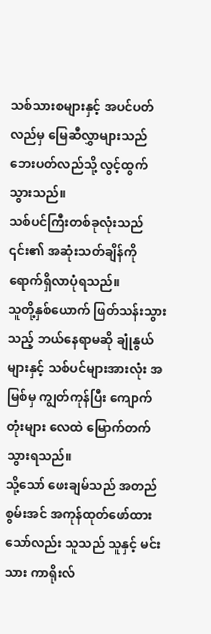သစ်သားစများနှင့် အပင်ပတ်လည်မှ မြေဆီလွှာများသည် ဘေးပတ်လည်သို့ လွင့်ထွက်သွားသည်။
သစ်ပင်ကြီးတစ်ခုလုံးသည် ၎င်း၏ အဆုံးသတ်ချိန်ကို ရောက်ရှိလာပုံရသည်။
သူတို့နှစ်ယောက် ဖြတ်သန်းသွားသည့် ဘယ်နေရာမဆို ချုံနွယ်များနှင့် သစ်ပင်များအားလုံး အမြစ်မှ ကျွတ်ကုန်ပြီး ကျောက်တုံးများ လေထဲ မြောက်တက်သွားရသည်။
သို့သော် ဖေးချမ်သည် အတည်စွမ်းအင် အကုန်ထုတ်ဖော်ထားသော်လည်း သူသည် သူနှင့် မင်းသား ကာရိုးလ်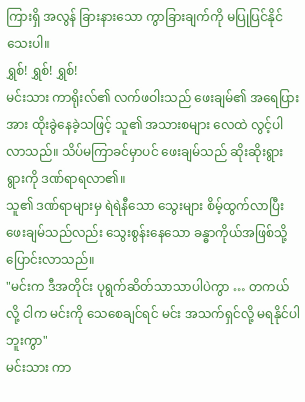ကြားရှိ အလွန် ခြားနားသော ကွာခြားချက်ကို မပြုပြင်နိုင်သေးပါ။
ရွှစ်! ရွှစ်! ရွှစ်!
မင်းသား ကာရိုးလ်၏ လက်ဖဝါးသည် ဖေးချမ်၏ အရေပြားအား ထိုးခွဲနေခဲ့သဖြင့် သူ၏ အသားစများ လေထဲ လွင့်ပါလာသည်။ သိပ်မကြာခင်မှာပင် ဖေးချမ်သည် ဆိုးဆိုးရွားရွားကို ဒဏ်ရာရလာ၏။
သူ၏ ဒဏ်ရာများမှ ရဲရဲနီသော သွေးများ စိမ့်ထွက်လာပြီး ဖေးချမ်သည်လည်း သွေးစွန်းနေသော ခန္ဓာကိုယ်အဖြစ်သို့ ပြောင်းလာသည်။
"မင်းက ဒီအတိုင်း ပုရွက်ဆိတ်သာသာပါပဲကွာ … တကယ်လို့ ငါက မင်းကို သေစေချင်ရင် မင်း အသက်ရှင်လို့ မရနိုင်ပါဘူးကွာ"
မင်းသား ကာ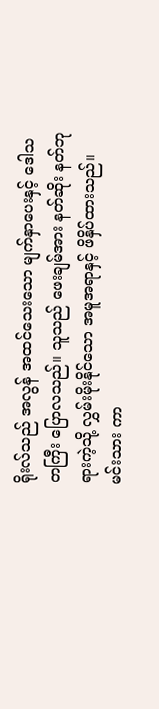ရိုးလ်သည် အလွန် အထင်သေးသော မျက်နှာပေးနှင့် ဒေါသတကြီး ပြောလသည်။ သူသည် ဖေးချမ်အား နတ်ဆိုး နတ်ဘုရားကဲ့သို့ လွှမ်းမိုးနိုင်သော အမူအရာနှင့် ဖိနှိပ်ထားသည်။
မင်းသား ကာ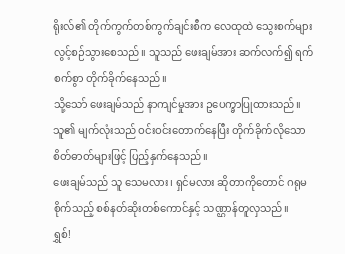ရိုးလ်၏ တိုက်ကွက်တစ်ကွက်ချင်းစီက လေထုထဲ သွေးစက်များ လွင့်စဉ်သွားစေသည်။ သူသည် ဖေးချမ်အား ဆက်လက်၍ ရက်စက်စွာ တိုက်ခိုက်နေသည်။
သို့သော် ဖေးချမ်သည် နာကျင်မှုအား ဥပေက္ခာပြုထားသည်။ သူ၏ မျက်လုံးသည် ဝင်းဝင်းတောက်နေပြီး တိုက်ခိုက်လိုသော စိတ်ဓာတ်များဖြင့် ပြည့်နှက်နေသည်။
ဖေးချမ်သည် သူ သေမလား၊ ရှင်မလား ဆိုတာကိုတောင် ဂရုမစိုက်သည့် စစ်နတ်ဆိုးတစ်ကောင်နှင့် သဏ္ဌာန်တူလှသည်။
ရွှစ်!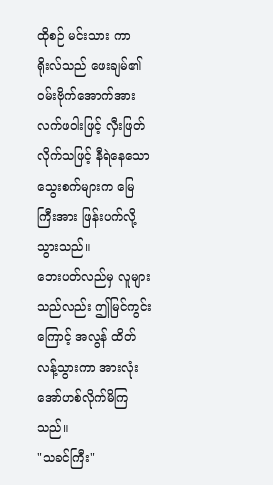ထိုစဉ် မင်းသား ကာရိုးလ်သည် ဖေးချမ်၏ ဝမ်းဗိုက်အောက်အား လက်ဖဝါးဖြင့် လှီးဖြတ်လိုက်သဖြင့် နီရဲနေသော သွေးစက်များက မြေကြီးအား ဖြန်းပက်လို့သွားသည်။
ဘေးပတ်လည်မှ လူများသည်လည်း ဤမြင်ကွင်းကြောင့် အလွန် ထိတ်လန့်သွားကာ အားလုံး အော်ဟစ်လိုက်မိကြသည်။
"သခင်ကြီး"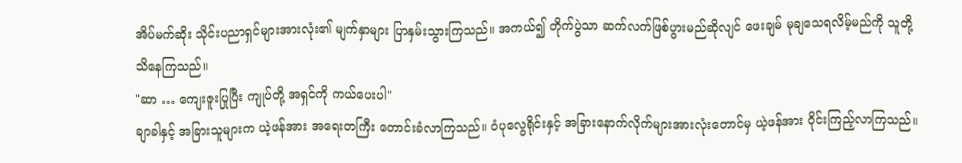အိပ်မက်ဆိုး သိုင်းပညာရှင်များအားလုံး၏ မျက်နှာများ ပြာနှမ်းသွားကြသည်။ အကယ်၍ တိုက်ပွဲသာ ဆက်လက်ဖြစ်ပွားမည်ဆိုလျင် ဖေးချမ် မုချသေရလိမ့်မည်ကို သူတို့ သိနေကြသည်။
"ဆာ … ကျေးဇူးပြုပြီး ကျုပ်တို့ အရှင်ကို ကယ်ပေးပါ"
ချာခါနှင့် အခြားသူများက ယဲ့ဖန်အား အရေးတကြီး တောင်းခံလာကြသည်။ ဝံပုလွေရိုင်းနှင့် အခြားနောက်လိုက်များအားလုံးတောင်မှ ယဲ့ဖန်အား ဝိုင်းကြည့်လာကြသည်။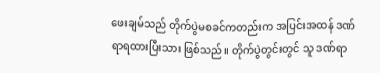ဖေးချမ်သည် တိုက်ပွဲမစခင်ကတည်းက အပြင်းအထန် ဒဏ်ရာရထားပြီးသား ဖြစ်သည်။ တိုက်ပွဲတွင်းတွင် သူ ဒဏ်ရာ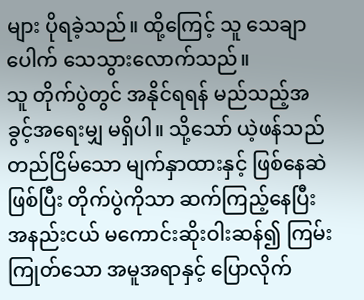များ ပိုရခဲ့သည်။ ထို့ကြေင့် သူ သေချာပေါက် သေသွားလောက်သည်။
သူ တိုက်ပွဲတွင် အနိုင်ရရန် မည်သည့်အခွင့်အရေးမျှ မရှိပါ။ သို့သော် ယဲ့ဖန်သည် တည်ငြိမ်သော မျက်နှာထားနှင့် ဖြစ်နေဆဲ ဖြစ်ပြီး တိုက်ပွဲကိုသာ ဆက်ကြည့်နေပြီး အနည်းငယ် မကောင်းဆိုးဝါးဆန်၍ ကြမ်းကြုတ်သော အမူအရာနှင့် ပြောလိုက်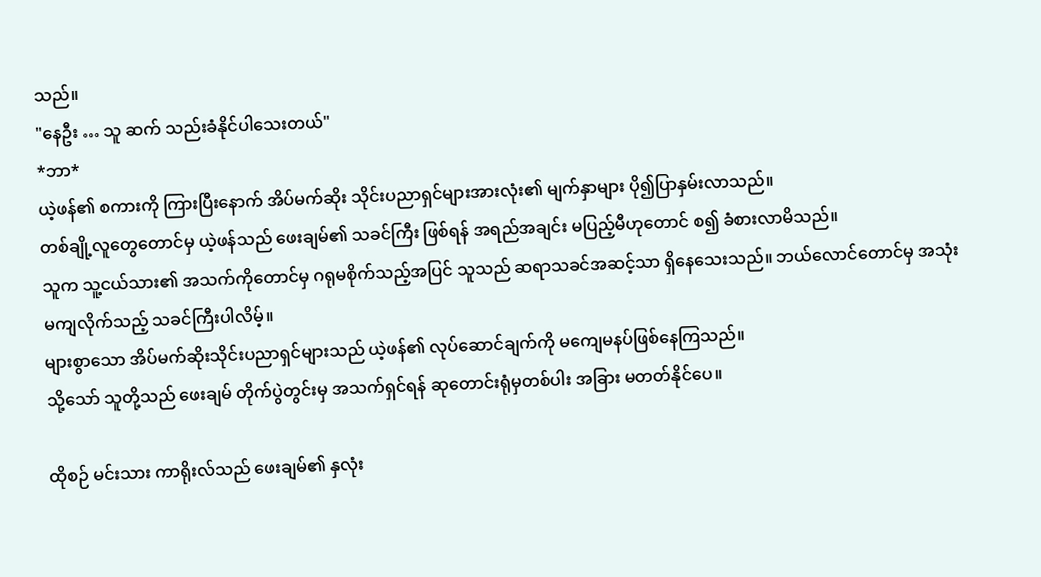သည်။
"နေဦး … သူ ဆက် သည်းခံနိုင်ပါသေးတယ်"
*ဘာ*
ယဲ့ဖန်၏ စကားကို ကြားပြီးနောက် အိပ်မက်ဆိုး သိုင်းပညာရှင်များအားလုံး၏ မျက်နှာများ ပို၍ပြာနှမ်းလာသည်။
တစ်ချို့လူတွေတောင်မှ ယဲ့ဖန်သည် ဖေးချမ်၏ သခင်ကြီး ဖြစ်ရန် အရည်အချင်း မပြည့်မီဟုတောင် စ၍ ခံစားလာမိသည်။
သူက သူ့ငယ်သား၏ အသက်ကိုတောင်မှ ဂရုမစိုက်သည့်အပြင် သူသည် ဆရာသခင်အဆင့်သာ ရှိနေသေးသည်။ ဘယ်လောင်တောင်မှ အသုံးမကျလိုက်သည့် သခင်ကြီးပါလိမ့်။
များစွာသော အိပ်မက်ဆိုးသိုင်းပညာရှင်များသည် ယဲ့ဖန်၏ လုပ်ဆောင်ချက်ကို မကျေမနပ်ဖြစ်နေကြသည်။
သို့သော် သူတို့သည် ဖေးချမ် တိုက်ပွဲတွင်းမှ အသက်ရှင်ရန် ဆုတောင်းရုံမှတစ်ပါး အခြား မတတ်နိုင်ပေ။

ထိုစဉ် မင်းသား ကာရိုးလ်သည် ဖေးချမ်၏ နှလုံး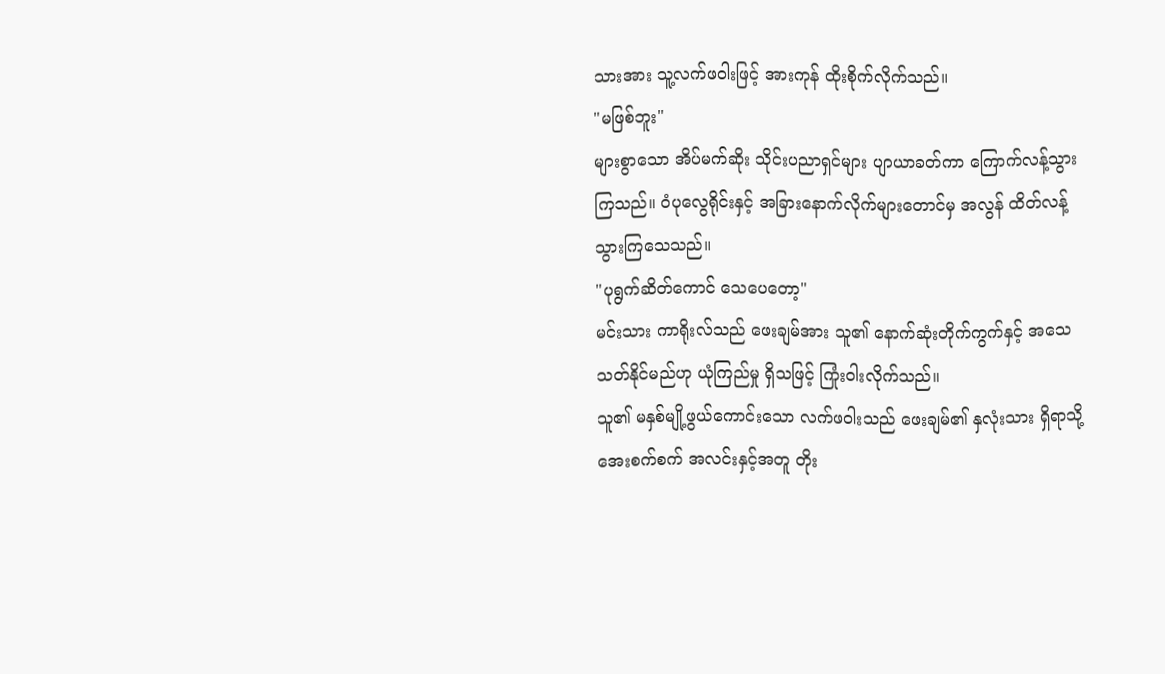သားအား သူ့လက်ဖဝါးဖြင့် အားကုန် ထိုးစိုက်လိုက်သည်။
"မဖြစ်ဘူး"
များစွာသော အိပ်မက်ဆိုး သိုင်းပညာရှင်များ ပျာယာခတ်ကာ ကြောက်လန့်သွားကြသည်။ ဝံပုလွေရိုင်းနှင့် အခြားနောက်လိုက်များတောင်မှ အလွန် ထိတ်လန့်သွားကြသေသည်။
"ပုရွက်ဆိတ်ကောင် သေပေတော့"
မင်းသား ကာရိုးလ်သည် ဖေးချမ်အား သူ၏ နောက်ဆုံးတိုက်ကွက်နှင့် အသေသတ်နိုင်မည်ဟု ယုံကြည်မှု ရှိသဖြင့် ကြုံးဝါးလိုက်သည်။
သူ၏ မနှစ်မျို့ဖွယ်ကောင်းသော လက်ဖဝါးသည် ဖေးချမ်၏ နှလုံးသား ရှိရာသို့ အေးစက်စက် အလင်းနှင့်အတူ တိုး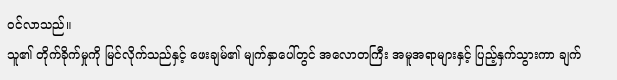ဝင်လာသည်။
သူ၏ တိုက်ခိုက်မှုကို မြင်လိုက်သည်နှင့် ဖေးချမ်၏ မျက်နှာပေါ်တွင် အလောတကြီး အမူအရာများနှင့် ပြည့်နှက်သွားကာ ချက်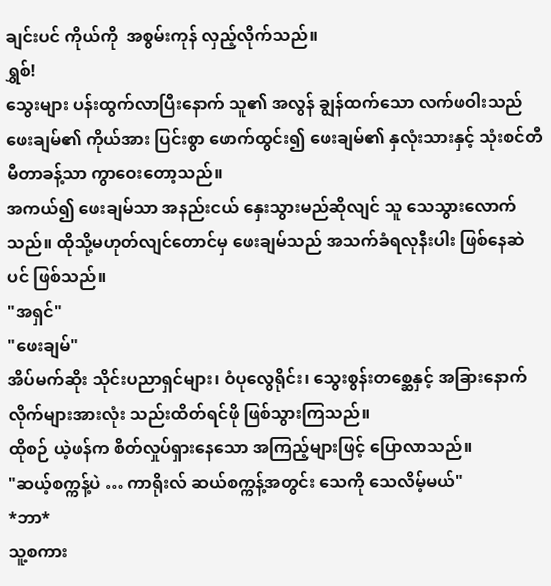ချင်းပင် ကိုယ်ကို  အစွမ်းကုန် လှည့်လိုက်သည်။
ရွှစ်!
သွေးများ ပန်းထွက်လာပြီးနောက် သူ၏ အလွန် ချွန်ထက်သော လက်ဖဝါးသည် ဖေးချမ်၏ ကိုယ်အား ပြင်းစွာ ဖောက်ထွင်း၍ ဖေးချမ်၏ နှလုံးသားနှင့် သုံးစင်တီမီတာခန့်သာ ကွာဝေးတော့သည်။
အကယ်၍ ဖေးချမ်သာ အနည်းငယ် နှေးသွားမည်ဆိုလျင် သူ သေသွားလောက်သည်။ ထိုသို့မဟုတ်လျင်တောင်မှ ဖေးချမ်သည် အသက်ခံရလုနီးပါး ဖြစ်နေဆဲပင် ဖြစ်သည်။
"အရှင်"
"ဖေးချမ်"
အိပ်မက်ဆိုး သိုင်းပညာရှင်များ၊ ဝံပုလွေရိုင်း၊ သွေးစွန်းတစ္ဆေနှင့် အခြားနောက်လိုက်များအားလုံး သည်းထိတ်ရင်ဖို ဖြစ်သွားကြသည်။
ထိုစဉ် ယဲ့ဖန်က စိတ်လှုပ်ရှားနေသော အကြည့်များဖြင့် ပြောလာသည်။
"ဆယ့်စက္ကန့်ပဲ … ကာရိုးလ် ဆယ်စက္ကန့်အတွင်း သေကို သေလိမ့်မယ်"
*ဘာ*
သူ့စကား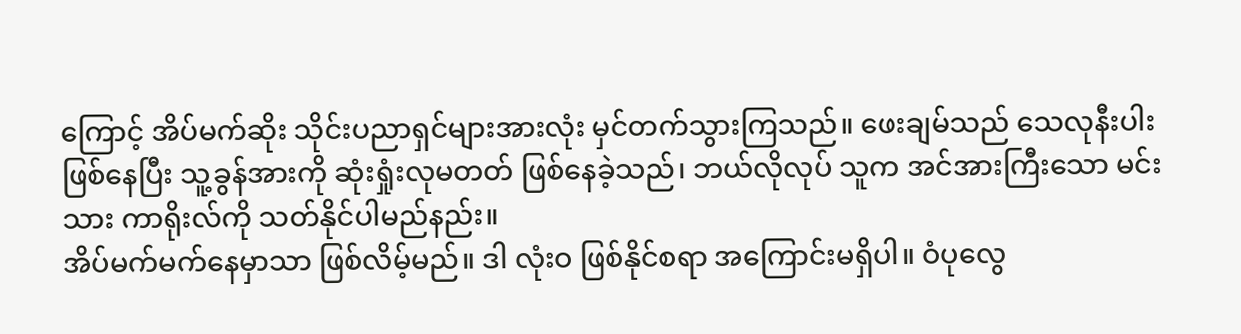ကြောင့် အိပ်မက်ဆိုး သိုင်းပညာရှင်များအားလုံး မှင်တက်သွားကြသည်။ ဖေးချမ်သည် သေလုနီးပါး ဖြစ်နေပြီး သူ့ခွန်အားကို ဆုံးရှုံးလုမတတ် ဖြစ်နေခဲ့သည်၊ ဘယ်လိုလုပ် သူက အင်အားကြီးသော မင်းသား ကာရိုးလ်ကို သတ်နိုင်ပါမည်နည်း။
အိပ်မက်မက်နေမှာသာ ဖြစ်လိမ့်မည်။ ဒါ လုံးဝ ဖြစ်နိုင်စရာ အကြောင်းမရှိပါ။ ဝံပုလွေ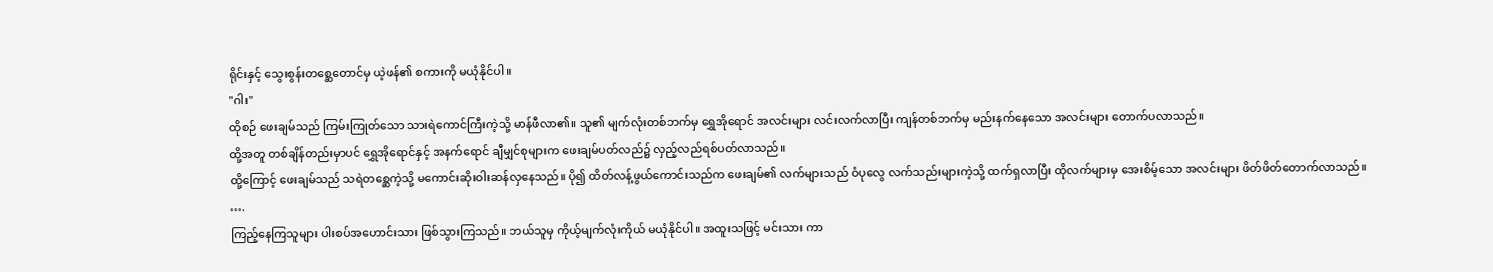ရိုင်းနှင့် သွေးစွန်းတစ္ဆေတောင်မှ ယဲ့ဖန်၏ စကားကို မယုံနိုင်ပါ။
"ဂါး"
ထိုစဉ် ဖေးချမ်သည် ကြမ်းကြုတ်သော သားရဲကောင်ကြီးကဲ့သို့ မာန်ဖီလာ၏။ သူ၏ မျက်လုံးတစ်ဘက်မှ ရွှေအိုရောင် အလင်းများ လင်းလက်လာပြီး ကျန်တစ်ဘက်မှ မည်းနက်နေသော အလင်းများ တောက်ပလာသည်။
ထို့အတူ တစ်ချိန်တည်းမှာပင် ရွှေအိုရောင်နှင့် အနက်ရောင် ချီမျှင်စုများက ဖေးချမ်ပတ်လည်၌ လှည့်လည်ရစ်ပတ်လာသည်။
ထို့ကြောင့် ဖေးချမ်သည် သရဲတစ္ဆေကဲ့သို့ မကောင်းဆိုးဝါးဆန်လှနေသည်။ ပို၍ ထိတ်လန့်ဖွယ်ကောင်းသည်က ဖေးချမ်၏ လက်များသည် ဝံပုလွေ လက်သည်းများကဲ့သို့ ထက်ရှလာပြီး ထိုလက်များမှ အေးစိမ့်သော အလင်းများ ဖိတ်ဖိတ်တောက်လာသည်။
….
ကြည့်နေကြသူများ ပါးစပ်အဟောင်းသား ဖြစ်သွားကြသည်။ ဘယ်သူမှ ကိုယ့်မျက်လုံးကိုယ် မယုံနိုင်ပါ။ အထူးသဖြင့် မင်းသား ကာ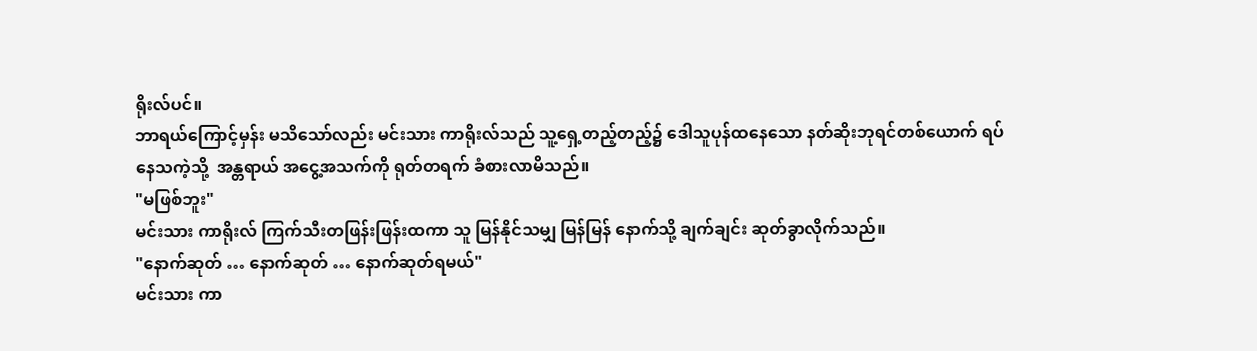ရိုးလ်ပင်။
ဘာရယ်ကြောင့်မှန်း မသိသော်လည်း မင်းသား ကာရိုးလ်သည် သူ့ရှေ့တည့်တည့်၌ ဒေါသူပုန်ထနေသော နတ်ဆိုးဘုရင်တစ်ယောက် ရပ်နေသကဲ့သို့  အန္တရာယ် အငွေ့အသက်ကို ရုတ်တရက် ခံစားလာမိသည်။
"မဖြစ်ဘူး"
မင်းသား ကာရိုးလ် ကြက်သီးတဖြန်းဖြန်းထကာ သူ မြန်နိုင်သမျှ မြန်မြန် နောက်သို့ ချက်ချင်း ဆုတ်ခွာလိုက်သည်။
"နောက်ဆုတ် … နောက်ဆုတ် … နောက်ဆုတ်ရမယ်"
မင်းသား ကာ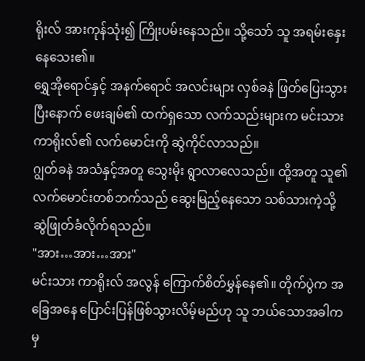ရိုးလ် အားကုန်သုံး၍ ကြိုးပမ်းနေသည်။ သို့သော် သူ အရမ်းနှေးနေသေး၏။
ရွှေအိုရောင်နှင့် အနက်ရောင် အလင်းများ လှစ်ခနဲ ဖြတ်ပြေးသွားပြီးနောက် ဖေးချမ်၏ ထက်ရှသော လက်သည်းများက မင်းသား ကာရိုးလ်၏ လက်မောင်းကို ဆွဲကိုင်လာသည်။
ဂျွတ်ခနဲ အသံနှင့်အတူ သွေးမိုး ရွာလာလေသည်။ ထို့အတူ သူ၏ လက်မောင်းတစ်ဘက်သည် ဆွေးမြည့်နေသော သစ်သားကဲ့သို့ ဆွဲဖြုတ်ခံလိုက်ရသည်။
"အား…အား…အား"
မင်းသား ကာရိုးလ် အလွန် ကြောက်စိတ်မွှန်နေ၏။ တိုက်ပွဲက အခြေအနေ ပြောင်းပြန်ဖြစ်သွားလိမ့်မည်ဟု သူ ဘယ်သောအခါကမှ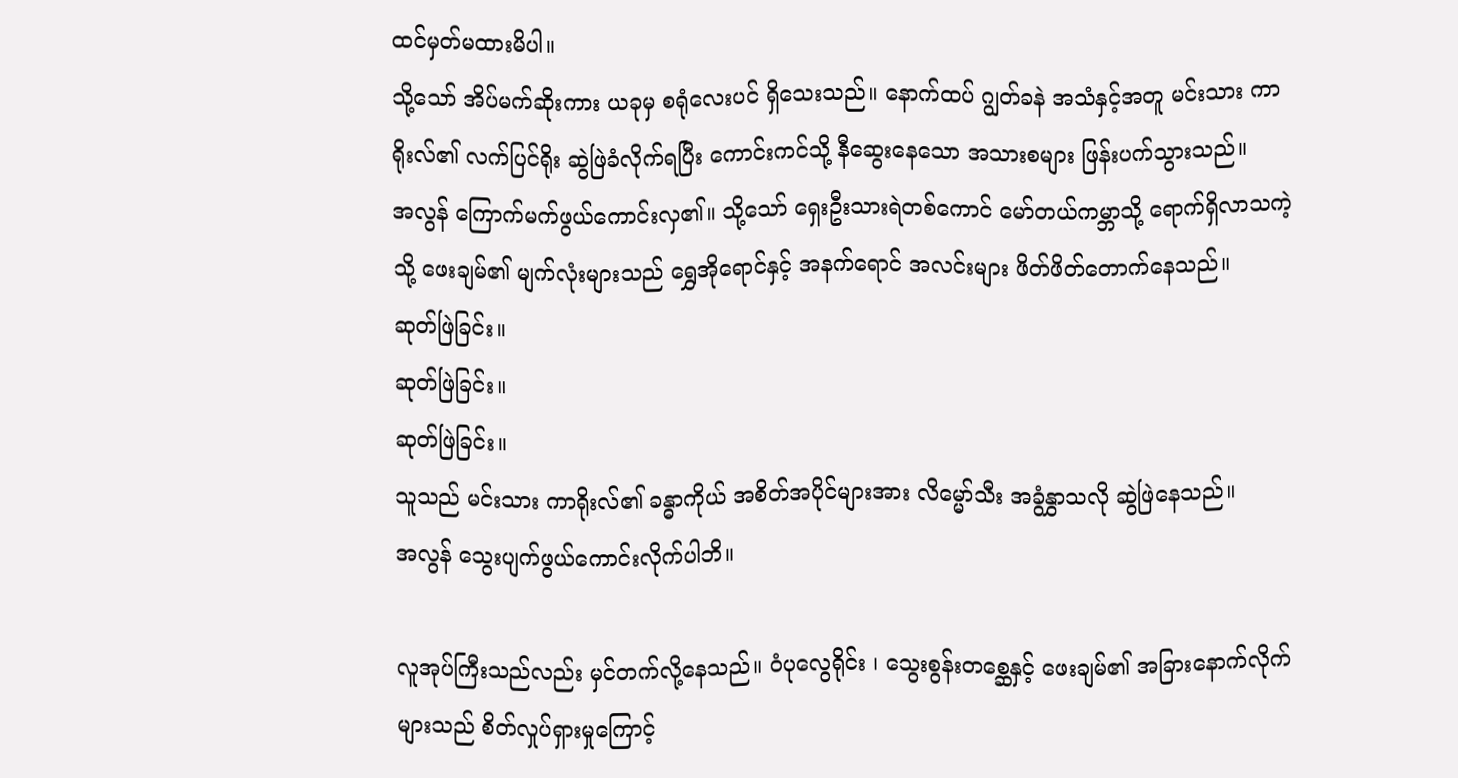ထင်မှတ်မထားမိပါ။
သို့သော် အိပ်မက်ဆိုးကား ယခုမှ စရုံလေးပင် ရှိသေးသည်။ နောက်ထပ် ဂျွတ်ခနဲ အသံနှင့်အတူ မင်းသား ကာရိုးလ်၏ လက်ပြင်ရိုး ဆွဲဖြဲခံလိုက်ရပြီး ကောင်းကင်သို့ နီဆွေးနေသော အသားစများ ဖြန်းပက်သွားသည်။
အလွန် ကြောက်မက်ဖွယ်ကောင်းလှ၏။ သို့သော် ရှေးဦးသားရဲတစ်ကောင် မော်တယ်ကမ္ဘာသို့ ရောက်ရှိလာသကဲ့သို့ ဖေးချမ်၏ မျက်လုံးများသည် ရွှေအို‌ရောင်နှင့် အနက်ရောင် အလင်းများ ဖိတ်ဖိတ်တောက်နေသည်။
ဆုတ်ဖြဲခြင်း။
ဆုတ်ဖြဲခြင်း။
ဆုတ်ဖြဲခြင်း။
သူသည် မင်းသား ကာရိုးလ်၏ ခန္ဓာကိုယ် အစိတ်အပိုင်များအား လိမ္မော်သီး အခွံနွှာသလို ဆွဲဖြဲနေသည်။
အလွန် သွေးပျက်ဖွယ်ကောင်းလိုက်ပါဘိ။

လူအုပ်ကြီးသည်လည်း မှင်တက်လို့နေသည်။ ဝံပုလွေရိုင်း ၊ သွေးစွန်းတစ္ဆေနှင့် ဖေးချမ်၏ အခြားနောက်လိုက်များသည် စိတ်လှုပ်ရှားမှုကြောင့်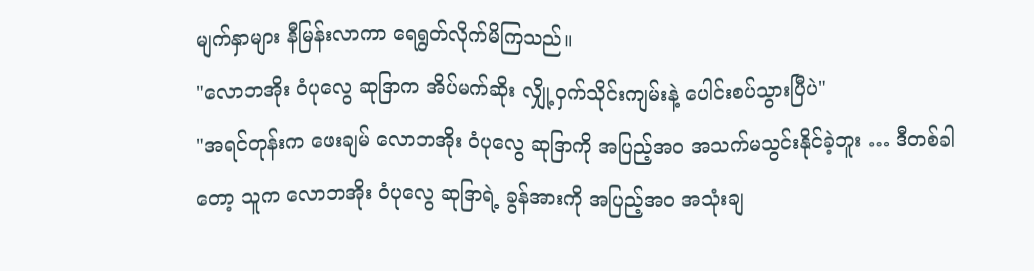မျက်နှာများ နီမြန်းလာကာ ရေရွတ်လိုက်မိကြသည်။
"လောဘအိုး ဝံပုလွေ ဆုဒြာက အိပ်မက်ဆိုး လျှို့ဝှက်သိုင်းကျမ်းနဲ့ ပေါင်းစပ်သွားပြီပဲ"
"အရင်တုန်းက ဖေးချမ် လောဘအိုး ဝံပုလွေ ဆုဒြာကို အပြည့်အဝ အသက်မသွင်းနိုင်ခဲ့ဘူး … ဒီတစ်ခါတော့ သူက လောဘအိုး ဝံပုလွေ ဆုဒြာရဲ့ ခွန်အားကို အပြည့်အဝ အသုံးချ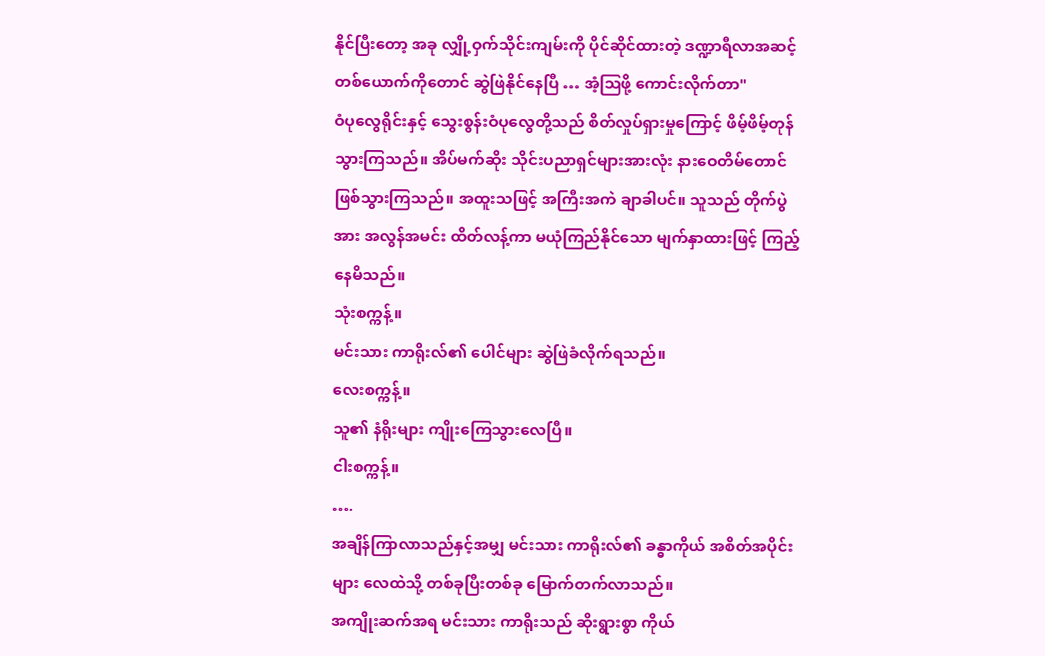နိုင်ပြီးတော့ အခု လျှို့ဝှက်သိုင်းကျမ်းကို ပိုင်ဆိုင်ထားတဲ့ ဒဏ္ဍာရီလာအဆင့် တစ်ယောက်ကိုတောင် ဆွဲဖြဲနိုင်နေပြီ … အံ့ဩဖို့ ကောင်းလိုက်တာ"
ဝံပုလွေရိုင်းနှင့် သွေးစွန်းဝံပုလွေတို့သည် စိတ်လှုပ်ရှားမှုကြောင့် ဖိမ့်ဖိမ့်တုန်သွားကြသည်။ အိပ်မက်ဆိုး သိုင်းပညာရှင်များအားလုံး နားဝေတိမ်တောင် ဖြစ်သွားကြသည်။ အထူးသဖြင့် အကြီးအကဲ ချာခါပင်။ သူသည် တိုက်ပွဲအား အလွန်အမင်း ထိတ်လန့်ကာ မယုံကြည်နိုင်သော မျက်နှာထားဖြင့် ကြည့်နေမိသည်။
သုံးစက္ကန့်။
မင်းသား ကာရိုးလ်၏ ပေါင်များ ဆွဲဖြဲခံလိုက်ရသည်။
လေးစက္ကန့်။
သူ၏ နံရိုးများ ကျိုးကြေသွားလေပြီ။
ငါးစက္ကန့်။
….
အချိန်ကြာလာသည်နှင့်အမျှ မင်းသား ကာရိုးလ်၏ ခန္ဓာကိုယ် အစိတ်အပိုင်းများ လေထဲသို့ တစ်ခုပြီးတစ်ခု မြောက်တက်လာသည်။
အကျိုးဆက်အရ မင်းသား ကာရိုးသည် ဆိုးရွားစွာ ကိုယ်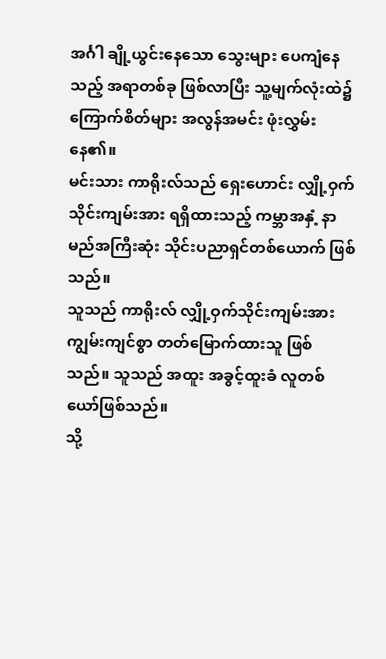အင်္ဂါ ချို့ယွင်းနေသော သွေးများ ပေကျံနေသည့် အရာတစ်ခု ဖြစ်လာပြီး သူ့မျက်လုံးထဲ၌ ကြောက်စိတ်များ အလွန်အမင်း ဖုံးလွှမ်းနေ၏။
မင်းသား ကာရိုးလ်သည် ရှေးဟောင်း လျှို့ဝှက်သိုင်းကျမ်းအား ရရှိထားသည့် ကမ္ဘာအနှံ့ နာမည်အကြီးဆုံး သိုင်းပညာရှင်တစ်ယောက် ဖြစ်သည်။
သူသည် ကာရိုးလ် လျှို့ဝှက်သိုင်းကျမ်းအား ကျွမ်းကျင်စွာ တတ်မြောက်ထားသူ ဖြစ်သည်။ သူသည် အထူး အခွင့်ထူးခံ လူတစ်ယော်ဖြစ်သည်။
သို့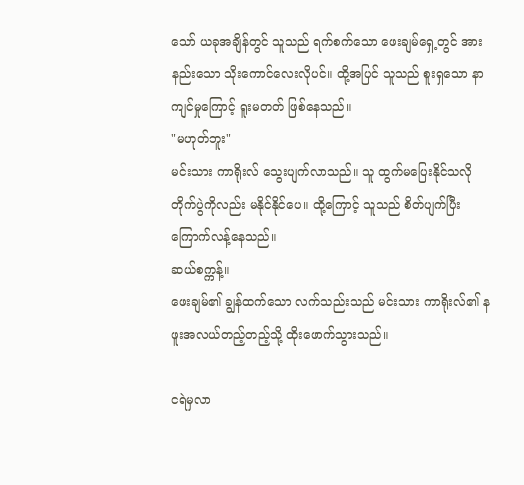သော် ယခုအချိန်တွင် သူသည် ရက်စက်သော ဖေးချမ်ရှေ့တွင် အားနည်းသော သိုးကောင်လေးလိုပင်။ ထို့အပြင် သူသည် စူးရှသော နာကျင်မှုကြောင့် ရူးမတတ် ဖြစ်နေသည်။
"မဟုတ်ဘူး"
မင်းသား ကာရိုးလ် သွေးပျက်လာသည်။ သူ ထွက်မပြေးနိုင်သလို တိုက်ပွဲကိုလည်း မနိုင်နိုင်ပေ။ ထို့ကြောင့် သူသည် စိတ်ပျက်ပြီး ကြောက်လန့်နေသည်။
ဆယ်စက္ကန့်။
ဖေးချမ်၏ ချွန်ထက်သော လက်သည်းသည် မင်းသား ကာရိုးလ်၏ နဖူးအလယ်တည့်တည့်သို့ ထိုးဖောက်သွားသည်။

ငရဲမှလာ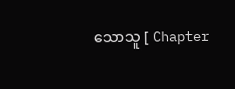သောသူ [ Chapter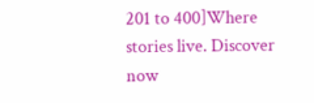201 to 400]Where stories live. Discover now